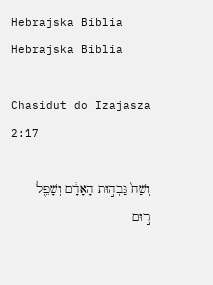Hebrajska Biblia
Hebrajska Biblia

Chasidut do Izajasza 2:17

וְשַׁח֙ גַּבְה֣וּת הָאָדָ֔ם וְשָׁפֵ֖ל ר֣וּם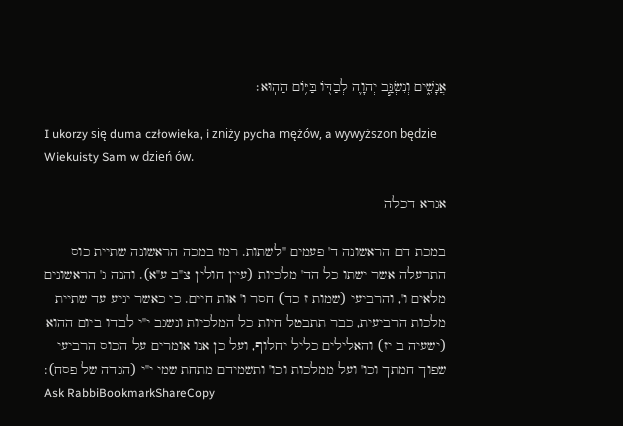אֲנָשִׁ֑ים וְנִשְׂגַּ֧ב יְהוָ֛ה לְבַדּ֖וֹ בַּיּ֥וֹם הַהֽוּא׃

I ukorzy się duma człowieka, i zniży pycha mężów, a wywyższon będzie Wiekuisty Sam w dzień ów.

אגרא דכלה

במכת דם הראשונה ד' פעמים "לשתות. רמז במכה הראשונה שתיית כוס התרעלה אשר ישתו כל הד' מלכיות (עיין חולין צ"ב ע"א). והנה ג' הראשונים מלאים ו', והרביעי (שמות ז כד) חסר ו' אות חיים. כי כאשר יגיע עד שתיית מלכות הרביעית, כבר תתבטל חיות כל המלכיות ונשגב י"י לבדו ביום ההוא (ישעיה ב יז) והאלילים כליל יחלוף, ועל כן אנו אומרים על הכוס הרביעי שפוך חמתך וכו' ועל ממלכות וכו' ותשמידם מתחת שמי י"י (הגדה של פסח):
Ask RabbiBookmarkShareCopy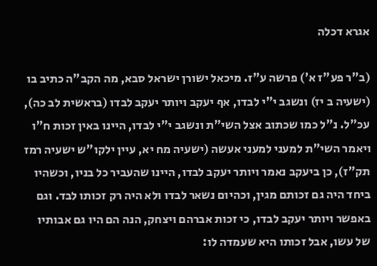אגרא דכלה

(ב"ר פע"ז א') פרשה ע"ז. מיכאל ישורן ישראל סבא, מה הקב"ה כתיב בו (ישעיה ב יז) ונשגב י"י לבדו, אף יעקב ויותר יעקב לבדו (בראשית לב כה), עכ"ל. נ"ל כמו שכתוב אצל השי"ת ונשגב י"י לבדו, היינו באין זכות ח"ו ויאמר השי"ת למעני למעני אעשה (ישעיה מח יא, עיין ילקו"ש ישעיה רמז תק"ז), כן ביעקב נאמר ויותר יעקב לבדו, היינו שהעביר כל בניו, וכשהיו ביחד היה גם זכותם מגין, וכהיום נשאר לבדו ולא היה רק זכותו לבד. וגם באפשר ויותר יעקב לבדו, כי זכות אברהם ויצחק, הנה הם היו גם אבותיו של עשו, אבל זכותו היא שעמדה לו: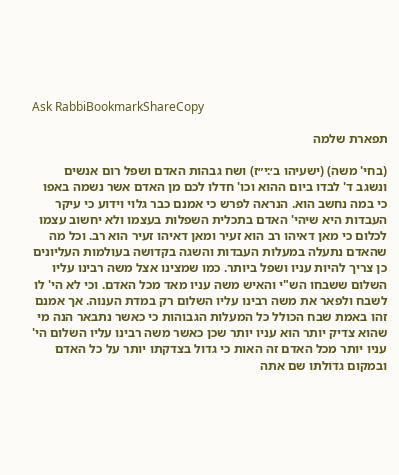Ask RabbiBookmarkShareCopy

תפארת שלמה

(בחי' משה) (ישעיהו ב׳:י״ז) ושח גבהות האדם ושפל רום אנשים ונשגב ד' לבדו ביום ההוא וכו' חדלו לכם מן האדם אשר נשמה באפו כי במה נחשב הוא. הנראה לפרש כי אמנם כבר גלוי וידוע כי עיקר העבדות היא שיהי' האדם בתכלית השפלות בעצמו ולא יחשוב עצמו לכלום כי מאן דאיהו רב הוא זעיר ומאן דאיהו זעיר הוא רב. וכל מה שהאדם נתעלה במעלות העבדות והשגה בקדושה בעולמות העליונים כן צריך להיות עניו ושפל ביותר. כמו שמצינו אצל משה רבינו עליו השלום ששבחו הש"י והאיש משה עניו מאד מכל האדם. וכי לא הי' לו לשבח ולפאר את משה רבינו עליו השלום רק במדת הענוה. אך אמנם זהו באמת שבח הכולל כל המעלות הגבוהות כי כאשר נתבאר הנה מי שהוא צדיק יותר הוא עניו יותר שכן כאשר משה רבינו עליו השלום הי' עניו יותר מכל האדם זה האות כי גדול בצדקתו יותר על כל האדם ובמקום גדולתו שם אתה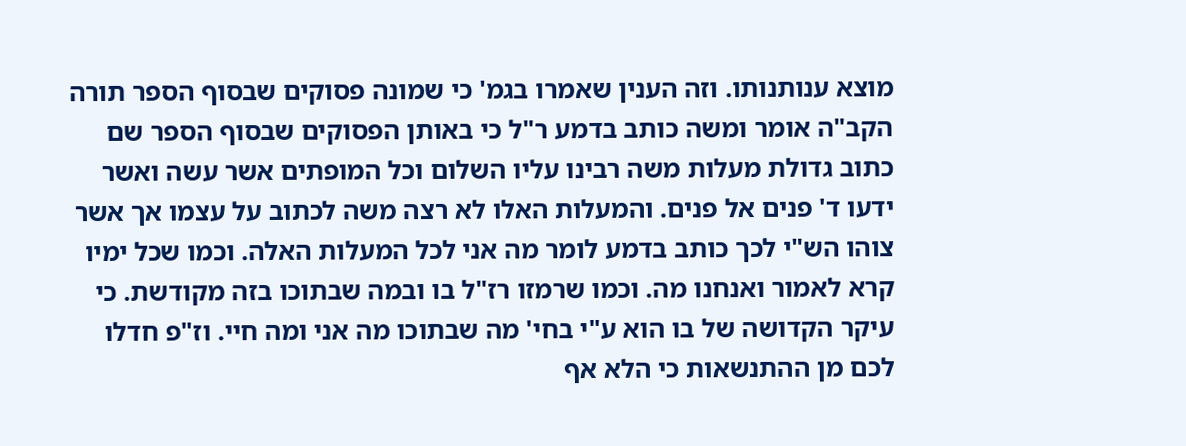מוצא ענותנותו. וזה הענין שאמרו בגמ' כי שמונה פסוקים שבסוף הספר תורה הקב"ה אומר ומשה כותב בדמע ר"ל כי באותן הפסוקים שבסוף הספר שם כתוב גדולת מעלות משה רבינו עליו השלום וכל המופתים אשר עשה ואשר ידעו ד' פנים אל פנים. והמעלות האלו לא רצה משה לכתוב על עצמו אך אשר צוהו הש"י לכך כותב בדמע לומר מה אני לכל המעלות האלה. וכמו שכל ימיו קרא לאמור ואנחנו מה. וכמו שרמזו רז"ל בו ובמה שבתוכו בזה מקודשת. כי עיקר הקדושה של בו הוא ע"י בחי' מה שבתוכו מה אני ומה חיי. וז"פ חדלו לכם מן ההתנשאות כי הלא אף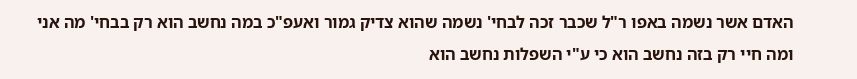האדם אשר נשמה באפו ר"ל שכבר זכה לבחי' נשמה שהוא צדיק גמור ואעפ"כ במה נחשב הוא רק בבחי' מה אני ומה חיי רק בזה נחשב הוא כי ע"י השפלות נחשב הוא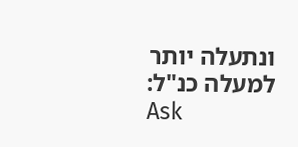ונתעלה יותר למעלה כנ"ל:
Ask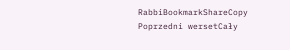RabbiBookmarkShareCopy
Poprzedni wersetCały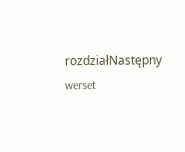rozdziałNastępny werset